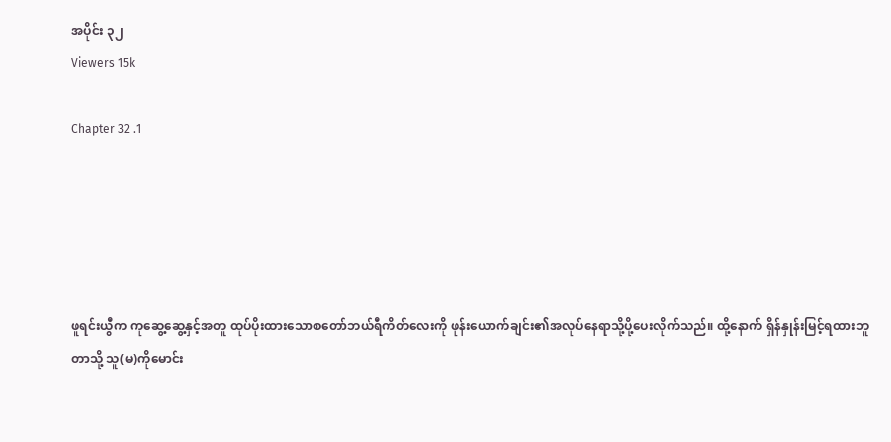အပိုင်း ၃၂
Viewers 15k

Chapter 32 .1





ဖူရင်းယွီက ကုဆွေ့ဆွေ့နှင့်အတူ ထုပ်ပိုးထားသောစတော်ဘယ်ရီကိတ်လေးကို ဖုန်းယောက်ချင်း၏အလုပ်နေရာသို့ပို့ပေးလိုက်သည်။ ထို့နောက် ရှိန်နှုန်းမြင့်ရထားဘူတာသို့ သူ(မ)ကိုမောင်း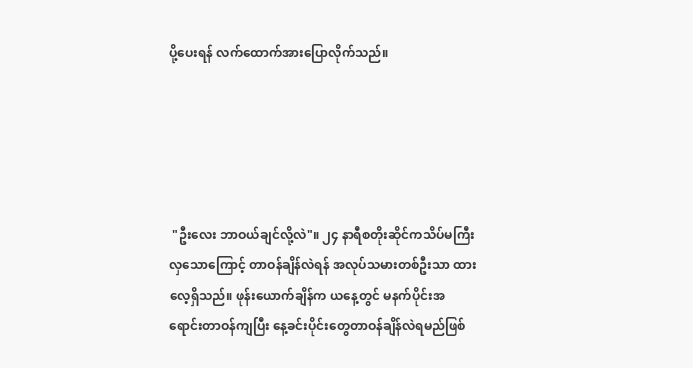ပို့ပေးရန် လက်ထောက်အားပြောလိုက်သည်။





 "ဦးလေး ဘာဝယ်ချင်လို့လဲ"။ ၂၄ နာရီစတိုးဆိုင်ကသိပ်မကြီးလှသောကြောင့် တာဝန်ချိန်လဲရန် အလုပ်သမားတစ်ဦးသာ ထားလေ့ရှိသည်။ ဖုန်းယောက်ချိန်က ယနေ့တွင် မနက်ပိုင်းအရောင်းတာဝန်ကျပြီး နေ့ခင်းပိုင်းတွေတာဝန်ချိန်လဲရမည်ဖြစ်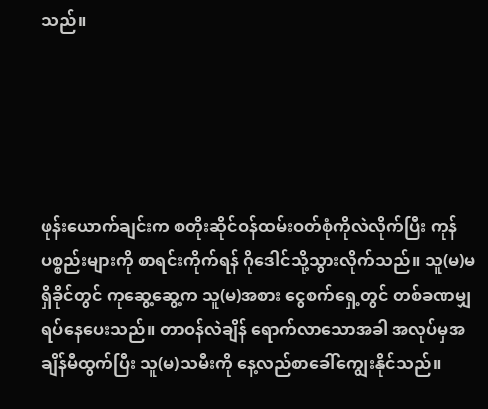သည်။





ဖုန်းယောက်ချင်းက စတိုးဆိုင်ဝန်ထမ်းဝတ်စုံကိုလဲလိုက်ပြီး ကုန်ပစ္စည်းများကို စာရင်းကိုက်ရန် ဂိုဒေါင်သို့သွားလိုက်သည်။ သူ(မ)မရှိခိုင်တွင် ကုဆွေ့ဆွေ့က သူ(မ)အစား ငွေစက်ရှေ့တွင် တစ်ခဏမျှရပ်နေပေးသည်။ တာဝန်လဲချိန် ရောက်လာသောအခါ အလုပ်မှအချိန်မီထွက်ပြီး သူ(မ)သမီးကို နေ့လည်စာခေါ်ကျွေးနိုင်သည်။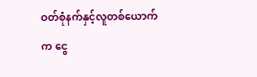ဝတ်စုံနက်နှင့်လူတစ်ယောက်က ငွေ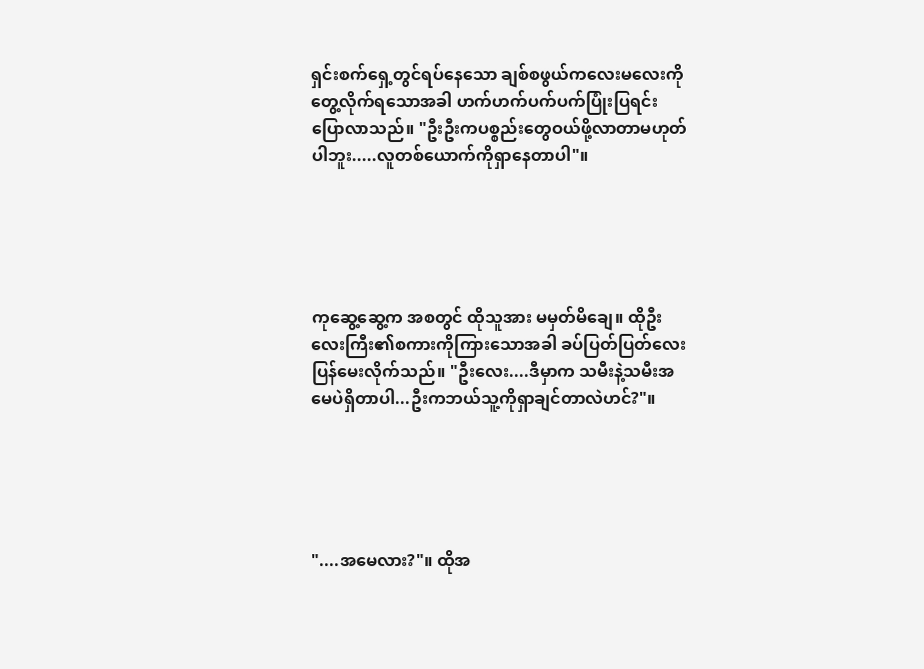ရှင်းစက်ရှေ့တွင်ရပ်နေသော ချစ်စဖွယ်ကလေးမလေးကိုတွေ့လိုက်ရသောအခါ ဟက်ဟက်ပက်ပက်ပြုံးပြရင်း ပြောလာသည်။ "ဦးဦးကပစ္စည်းတွေဝယ်ဖို့လာတာမဟုတ်ပါဘူး.....လူတစ်ယောက်ကိုရှာနေတာပါ"။





ကုဆွေ့ဆွေ့က အစတွင် ထိုသူအား မမှတ်မိချေ။ ထိုဦးလေးကြီး၏စကားကိုကြားသောအခါ ခပ်ပြတ်ပြတ်လေးပြန်မေးလိုက်သည်။ "ဦးလေး....ဒီမှာက သမီးနဲ့သမီးအမေပဲရှိတာပါ...ဦးကဘယ်သူ့ကိုရှာချင်တာလဲဟင်?"။





"....အမေလား?"။ ထိုအ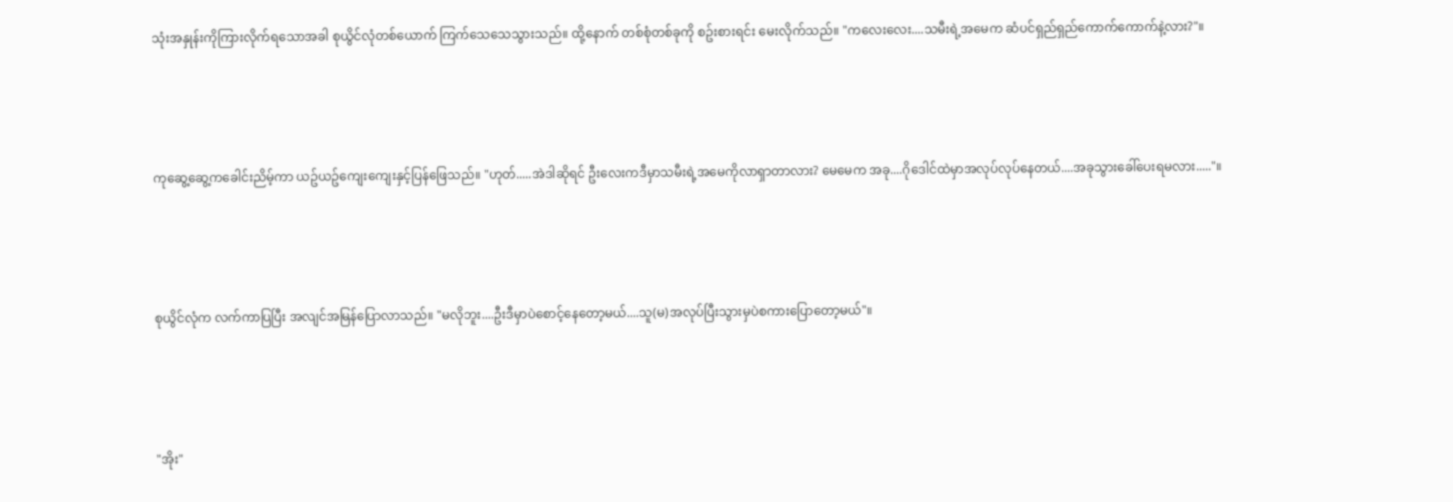သုံးအနှုန်းကိုကြားလိုက်ရသောအခါ စုယွိင်လုံတစ်ယောက် ကြက်သေသေသွားသည်။ ထို့နောက် တစ်စုံတစ်ခုကို စဥ်းစားရင်း မေးလိုက်သည်။ "ကလေးလေး....သမီးရဲ့အမေက ဆံပင်ရှည်ရှည်ကောက်ကောက်နဲ့လား?"။





ကုဆွေ့ဆွေ့ကခေါင်းညိမ့်ကာ ယဥ်ယဥ်ကျေးကျေးနှင့်ပြန်ဖြေသည်။ "ဟုတ်.....အဲဒါဆိုရင် ဦးလေးကဒီမှာသမီးရဲ့အမေကိုလာရှာတာလား? မေမေက အခု....ဂိုဒေါင်ထဲမှာအလုပ်လုပ်နေတယ်....အခုသွားခေါ်ပေးရမလား....."။





စုယွိင်လုံက လက်ကာပြပြီး အလျင်အမြန်ပြောလာသည်။ "မလိုဘူး....ဦးဒီမှာပဲစောင့်နေတော့မယ်....သူ(မ)အလုပ်ပြီးသွားမှပဲစကားပြောတော့မယ်"။





"အိုး"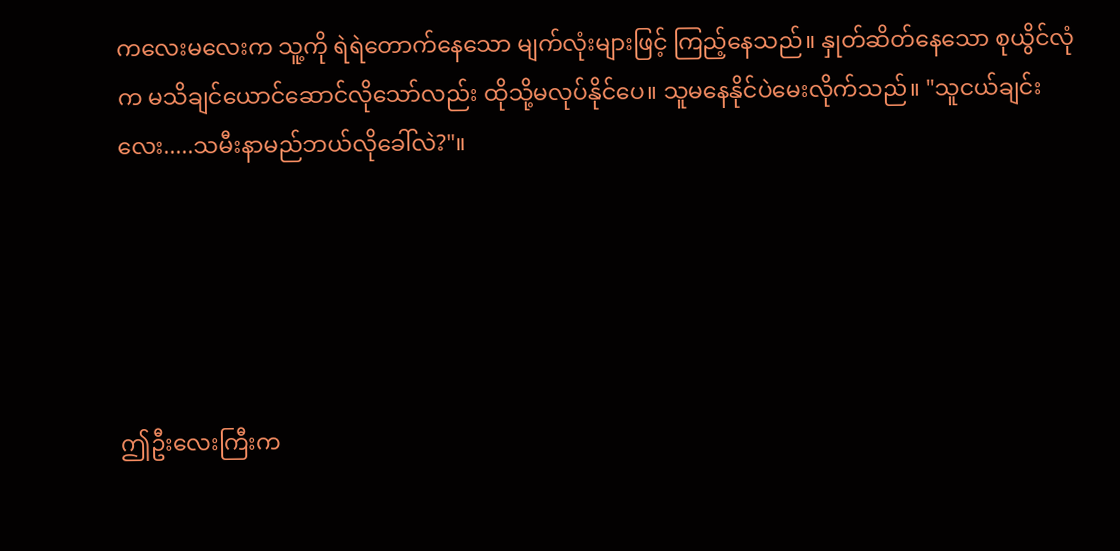ကလေးမလေးက သူ့ကို ရဲရဲတောက်နေသော မျက်လုံးများဖြင့် ကြည့်နေသည်။ နှုတ်ဆိတ်နေသော စုယွိင်လုံက မသိချင်ယောင်ဆောင်လိုသော်လည်း ထိုသို့မလုပ်နိုင်ပေ။ သူမနေနိုင်ပဲမေးလိုက်သည်။ "သူငယ်ချင်းလေး.....သမီးနာမည်ဘယ်လိုခေါ်လဲ?"။





ဤဦးလေးကြီးက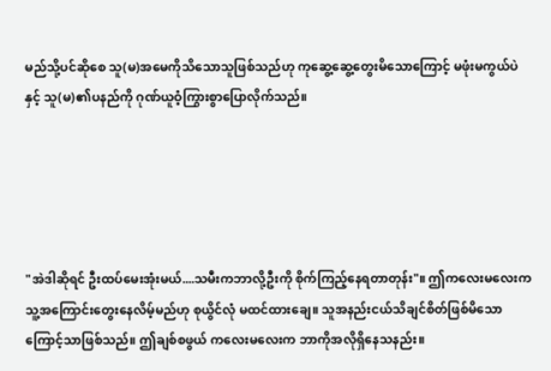မည်သို့ပင်ဆိုစေ သူ(မ)အမေကိုသိသောသူဖြစ်သည်ဟု ကုဆွေ့ဆွေ့တွေးမိသောကြောင့် မဖုံးမကွယ်ပဲနှင့် သူ(မ)၏ပနည်ကို ဂုဏ်ယူဝံ့ကြွားစွာပြောလိုက်သည်။





"အဲဒါဆိုရင် ဦးထပ်မေးအုံးမယ်....သမီးကဘာလို့ဦးကို စိုက်ကြည့်နေရတာတုန်း"။ ဤကလေးမလေးက သူ့အကြောင်းတွေးနေလိမ့်မည်ဟု စုယွိင်လုံ မထင်ထားချေ။ သူအနည်းငယ်သိချင်စိတ်ဖြစ်မိသောကြောင့်သာဖြစ်သည်။ ဤချစ်စဖွယ် ကလေးမလေးက ဘာကိုအလိုရှိနေသနည်း။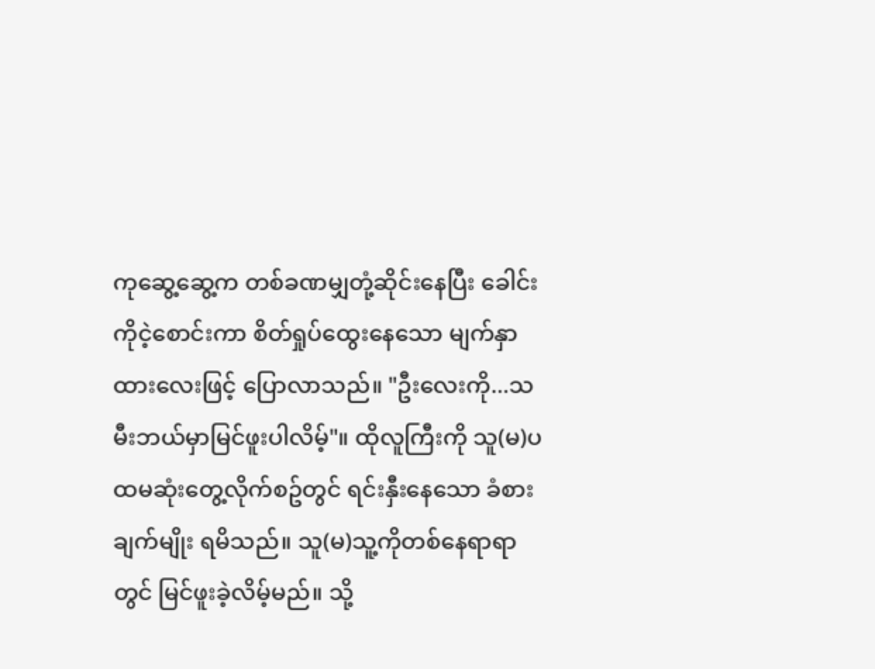ကုဆွေ့ဆွေ့က တစ်ခဏမျှတုံ့ဆိုင်းနေပြီး ခေါင်းကိုငဲ့စောင်းကာ စိတ်ရှုပ်ထွေးနေသော မျက်နှာထားလေးဖြင့် ပြောလာသည်။ "ဦးလေးကို...သမီးဘယ်မှာမြင်ဖူးပါလိမ့်"။ ထိုလူကြီးကို သူ(မ)ပထမဆုံးတွေ့လိုက်စဥ်တွင် ရင်းနှီးနေသော ခံစားချက်မျိုး ရမိသည်။ သူ(မ)သူ့ကိုတစ်နေရာရာတွင် မြင်ဖူးခဲ့လိမ့်မည်။ သို့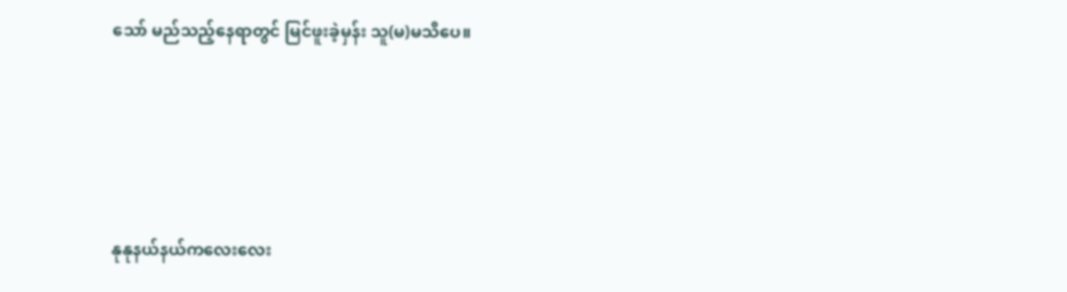သော် မည်သည့်နေရာတွင် မြင်ဖူးခဲ့မှန်း သူ(မ)မသိပေ။





နုနုနယ်နယ်ကလေးလေး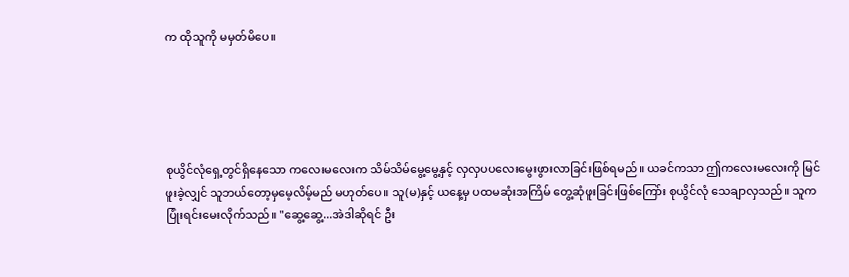က ထိုသူကို မမှတ်မိပေ။





စုယွိင်လုံရှေ့တွင်ရှိနေသော ကလေးမလေးက သိမ်သိမ်မွေ့မွေ့နှင့် လှလှပပလေးမွေးဖွားလာခြင်းဖြစ်ရမည်။ ယခင်ကသာ ဤကလေးမလေးကို မြင်ဖူးခဲ့လျှင် သူဘယ်တော့မှမေ့လိမ့်မည် မဟုတ်ပေ။ သူ(မ)နှင့် ယနေ့မှ ပထမဆုံးအကြိမ် တွေ့ဆုံဖူးခြင်းဖြစ်ကြော်း စုယွိင်လုံ သေချာလှသည်။ သူကပြုံးရင်းမေးလိုက်သည်။ "ဆွေ့ဆွေ့...အဲဒါဆိုရင် ဦး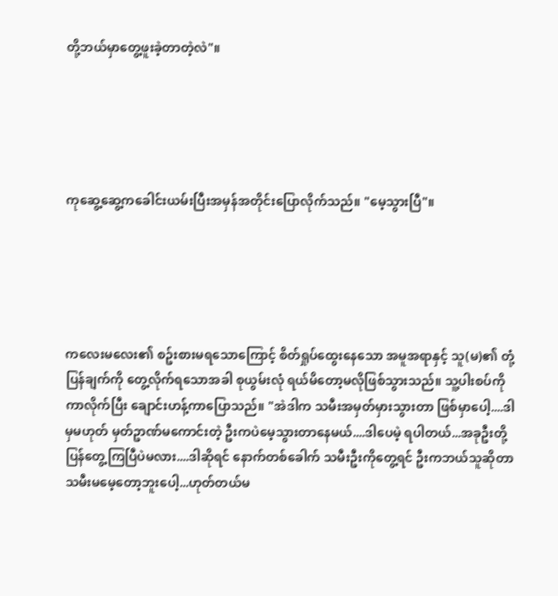တို့ဘယ်မှာတွေ့ဖူးခဲ့တာတဲ့လဲ"။





ကုဆွေ့ဆွေ့ကခေါင်းယမ်းပြီးအမှန်အတိုင်းပြောလိုက်သည်။ "မေ့သွားပြီ"။





ကလေးမလေး၏ စဥ်းစားမရသောကြောင့် စိတ်ရှုပ်ထွေးနေသော အမူအရာနှင့် သူ(မ)၏ တုံ့ပြန်ချက်ကို တွေ့လိုက်ရသောအခါ စုယွမ်းလုံ ရယ်မိတော့မလိုဖြစ်သွားသည်။ သူ့ပါးစပ်ကိုကာလိုက်ပြီး ချောင်းဟန့်ကာပြောသည်။ "အဲဒါက သမီးအမှတ်မှားသွားတာ ဖြစ်မှာပေါ့....ဒါမှမဟုတ် မှတ်ဥာဏ်မကောင်းတဲ့ ဦးကပဲမေ့သွားတာနေမယ်....ဒါပေမဲ့ ရပါတယ်...အခုဦးတို့ပြန်တွေ့ကြပြီပဲမလား....ဒါဆိုရင် နောက်တစ်ခေါက် သမီးဦးကိုတွေ့ရင် ဦးကဘယ်သူဆိုတာသမီးမမေ့တော့ဘူးပေါ့...ဟုတ်တယ်မ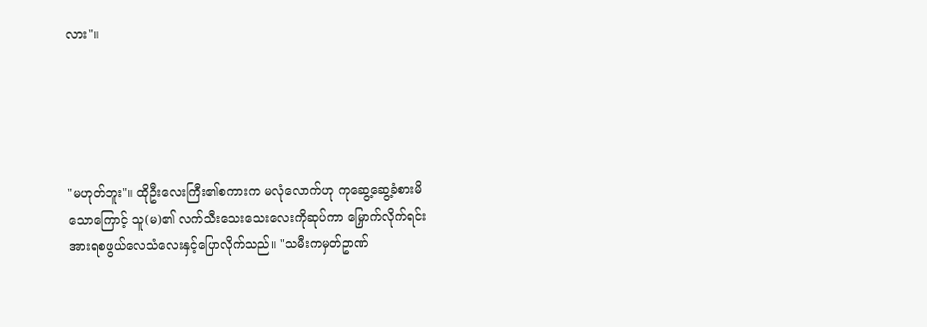လား"။





"မဟုတ်ဘူး"။ ထိုဦးလေးကြီး၏စကားက မလုံလောက်ဟု ကုဆွေ့ဆွေ့ခံစားမိသောကြောင့် သူ(မ)၏ လက်သီးသေးသေးလေးကိုဆုပ်ကာ မြှောက်လိုက်ရင်း အားရစဖွယ်လေသံလေးနှင့်ပြောလိုက်သည်။ "သမီးကမှတ်ဥာဏ်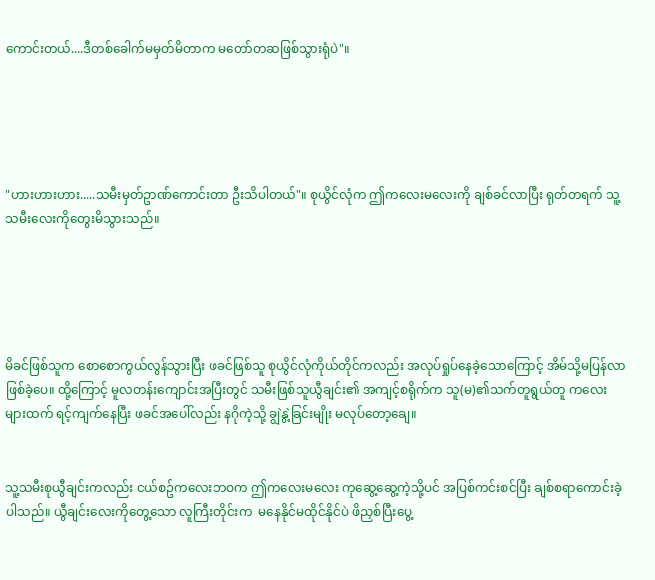ကောင်းတယ်....ဒီတစ်ခေါက်မမှတ်မိတာက မတော်တဆဖြစ်သွားရုံပဲ"။





"ဟားဟားဟား.....သမီးမှတ်ဥာဏ်ကောင်းတာ ဦးသိပါတယ်"။ စုယွိင်လုံက ဤကလေးမလေးကို ချစ်ခင်လာပြီး ရုတ်တရက် သူ့သမီးလေးကိုတွေးမိသွားသည်။





မိခင်ဖြစ်သူက စောစောကွယ်လွန်သွားပြီး ဖခင်ဖြစ်သူ စုယွိင်လုံကိုယ်တိုင်ကလည်း အလုပ်ရှုပ်နေခဲ့သောကြောင့် အိမ်သို့မပြန်လာဖြစ်ခဲ့ပေ။ ထို့ကြောင့် မူလတန်းကျောင်းအပြီးတွင် သမီးဖြစ်သူယွီချင်း၏ အကျင့်စရိုက်က သူ(မ)၏သက်တူရွယ်တူ ကလေးများထက် ရင့်ကျက်နေပြီး ဖခင်အပေါ်လည်း နဂိုကဲ့သို့ ချွဲနွဲ့ခြင်းမျိုး မလုပ်တော့ချေ။


သူ့သမီးစုယွီချင်းကလည်း ငယ်စဥ်ကလေးဘဝက ဤကလေးမလေး ကုဆွေ့ဆွေ့ကဲ့သို့ပင် အပြစ်ကင်းစင်ပြီး ချစ်စရာကောင်းခဲ့ပါသည်။ ယွီချင်းလေးကိုတွေ့သော လူကြီးတိုင်းက  မနေနိုင်မထိုင်နိုင်ပဲ ဖိညှစ်ပြီးပွေ့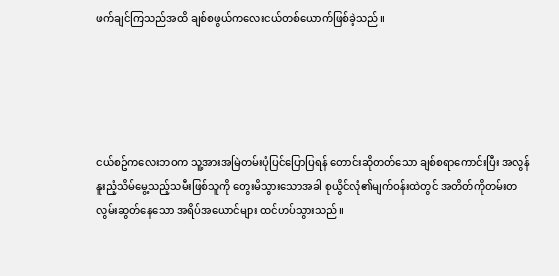ဖက်ချင်ကြသည်အထိ ချစ်စဖွယ်ကလေးငယ်တစ်ယောက်ဖြစ်ခဲ့သည်။





ငယ်စဥ်ကလေးဘဝက သူ့အားအမြဲတမ်းပုံပြင်ပြောပြရန် တောင်းဆိုတတ်သော ချစ်စရာကောင်းပြီး အလွန်နူးညံ့သိမ်မွေ့သည့်သမီးဖြစ်သူကို တွေးမိသွားသောအခါ စုယွိင်လုံ၏မျက်ဝန်းထဲတွင် အတိတ်ကိုတမ်းတလွမ်းဆွတ်နေသော အရိပ်အယောင်များ ထင်ဟပ်သွားသည်။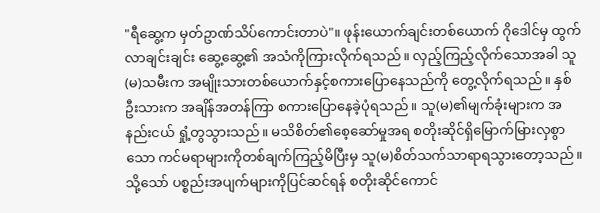"ရီဆွေ့က မှတ်ဥာဏ်သိပ်ကောင်းတာပဲ"။ ဖုန်းယောက်ချင်းတစ်ယောက် ဂိုဒေါင်မှ ထွက်လာချင်းချင်း ဆွေ့ဆွေ့၏ အသံကိုကြားလိုက်ရသည်။ လှည့်ကြည့်လိုက်သောအခါ သူ(မ)သမီးက အမျိုးသားတစ်ယောက်နှင့်စကားပြောနေသည်ကို တွေ့လိုက်ရသည်။ နှစ်ဦးသားက အချိန်အတန်ကြာ စကားပြောနေခဲ့ပုံရသည်။ သူ(မ)၏မျက်ခုံးများက အနည်းငယ် ရှုံ့တွသွားသည်။ မသိစိတ်၏စေ့ဆော်မှုအရ စတိုးဆိုင်ရှိမြောက်မြားလှစွာသော ကင်မရာများကိုတစ်ချက်ကြည့်မိပြီးမှ သူ(မ)စိတ်သက်သာရာရသွားတော့သည်။ သို့သော် ပစ္စည်းအပျက်များကိုပြင်ဆင်ရန် စတိုးဆိုင်ကောင်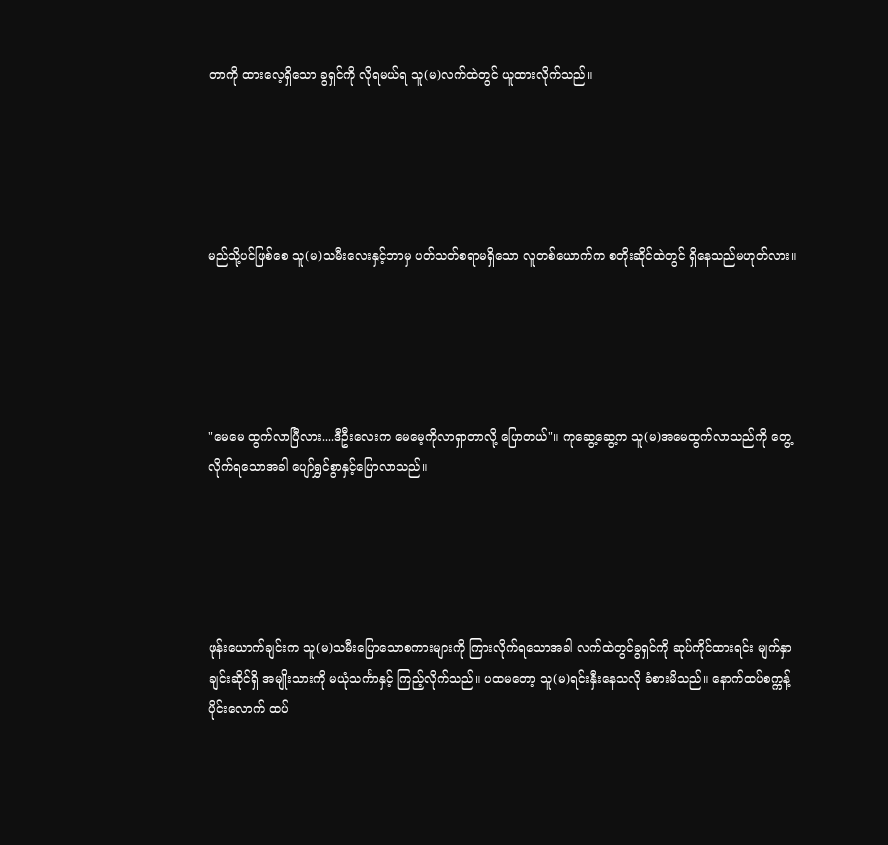တာကို ထားလေ့ရှိသော ခွရှင်ကို လိုရမယ်ရ သူ(မ)လက်ထဲတွင် ယူထားလိုက်သည်။





မည်သို့ပင်ဖြစ်စေ သူ(မ)သမီးလေးနှင့်ဘာမှ ပတ်သတ်စရာမရှိသော လူတစ်ယောက်က စတိုးဆိုင်ထဲတွင် ရှိနေသည်မဟုတ်လား။





"မေမေ ထွက်လာပြီလား....ဒီဦးလေးက မေမေ့ကိုလာရှာတာလို့ ပြောတယ်"။ ကုဆွေ့ဆွေ့က သူ(မ)အမေထွက်လာသည်ကို တွေ့လိုက်ရသောအခါ ပျော်ရွှင်စွာနှင့်ပြောလာသည်။





ဖုန်းယောက်ချင်းက သူ(မ)သမီးပြောသောစကားများကို ကြားလိုက်ရသောအခါ လက်ထဲတွင်ခွရှင်ကို ဆုပ်ကိုင်ထားရင်း မျက်နှာချင်းဆိုင်ရှိ အမျိုးသားကို မယုံသင်္ကာနှင့် ကြည့်လိုက်သည်။ ပထမတော့ သူ(မ)ရင်းနှီးနေသလို ခံစားမိသည်။ နောက်ထပ်စက္ကန့်ပိုင်းလောက် ထပ်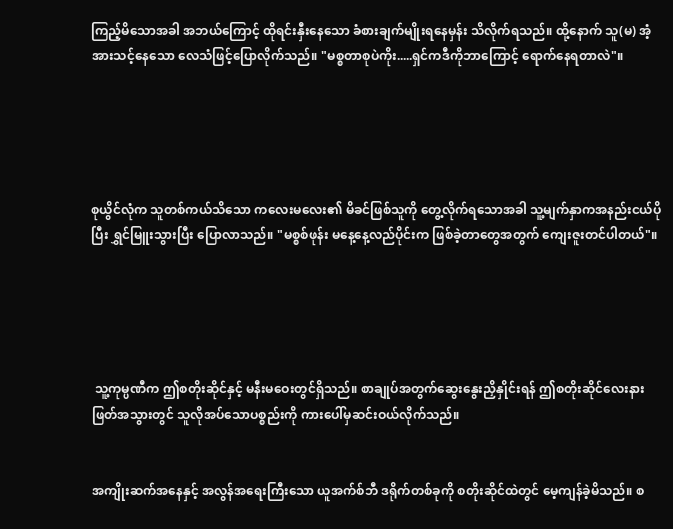ကြည့်မိသောအခါ အဘယ်ကြောင့် ထိုရင်းနှီးနေသော ခံစားချက်မျိုးရနေမှန်း သိလိုက်ရသည်။ ထို့နောက် သူ(မ) အံ့အားသင့်နေသော လေသံဖြင့်ပြောလိုက်သည်။ "မစ္စတာစုပဲကိုး.....ရှင်ကဒီကိုဘာကြောင့် ရောက်နေရတာလဲ"။





စုယွိင်လုံက သူတစ်ကယ်သိသော ကလေးမလေး၏ မိခင်ဖြစ်သူကို တွေ့လိုက်ရသောအခါ သူ့မျက်နှာကအနည်းငယ်ပိုပြီး ရွှင်မြူးသွားပြီး ပြောလာသည်။ "မစ္စစ်ဖုန်း မနေ့နေ့လည်ပိုင်းက ဖြစ်ခဲ့တာတွေအတွက် ကျေးဇူးတင်ပါတယ်"။





 သူ့ကုမ္ပဏီက ဤစတိုးဆိုင်နှင့် မနီးမဝေးတွင်ရှိသည်။ စာချုပ်အတွက်ဆွေးနွေးညှိနှိုင်းရန် ဤစတိုးဆိုင်လေးနားဖြတ်အသွားတွင် သူလိုအပ်သောပစ္စည်းကို ကားပေါ်မှဆင်းဝယ်လိုက်သည်။


အကျိုးဆက်အနေနှင့် အလွန်အရေးကြီးသော ယူအက်စ်ဘီ ဒရိုက်တစ်ခုကို စတိုးဆိုင်ထဲတွင် မေ့ကျန်ခဲ့မိသည်။ စ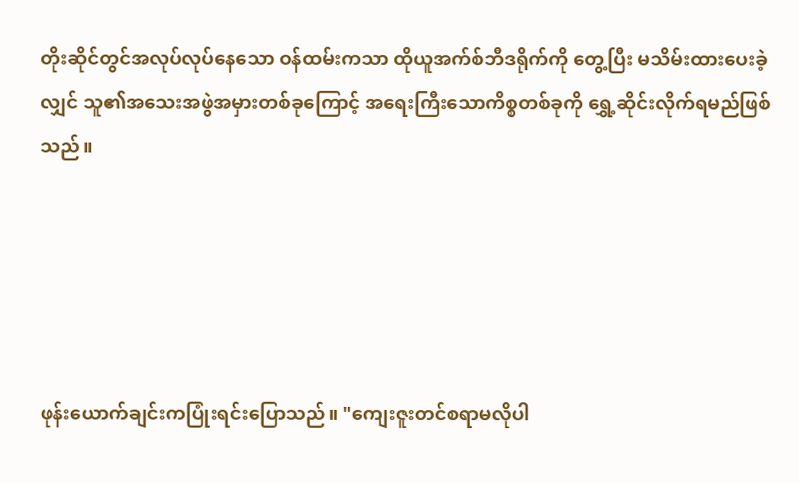တိုးဆိုင်တွင်အလုပ်လုပ်နေသော ဝန်ထမ်းကသာ ထိုယူအက်စ်ဘီဒရိုက်ကို တွေ့ပြီး မသိမ်းထားပေးခဲ့လျှင် သူ၏အသေးအဖွဲအမှားတစ်ခုကြောင့် အရေးကြီးသောကိစ္စတစ်ခုကို ရွှေ့ဆိုင်းလိုက်ရမည်ဖြစ်သည်။





ဖုန်းယောက်ချင်းကပြုံးရင်းပြောသည်။ "ကျေးဇူးတင်စရာမလိုပါ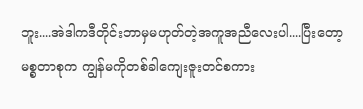ဘူး....အဲဒါကဒီတိုင်းဘာမှမဟုတ်တဲ့အကူအညီလေးပါ....ပြီးတော့ မစ္စတာစုက ကျွန်မကိုတစ်ခါကျေးဇူးတင်စကား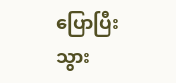ပြောပြီးသွား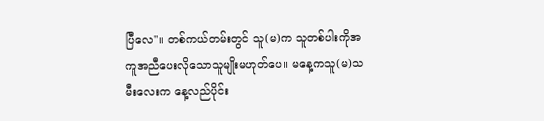ပြီလေ"။ တစ်ကယ်တမ်းတွင် သူ(မ)က သူတစ်ပါးကိုအကူအညီပေးလိုသောသူမျိုးမဟုတ်ပေ။ မနေ့ကသူ(မ)သမီးလေးက နေ့လည်ပိုင်း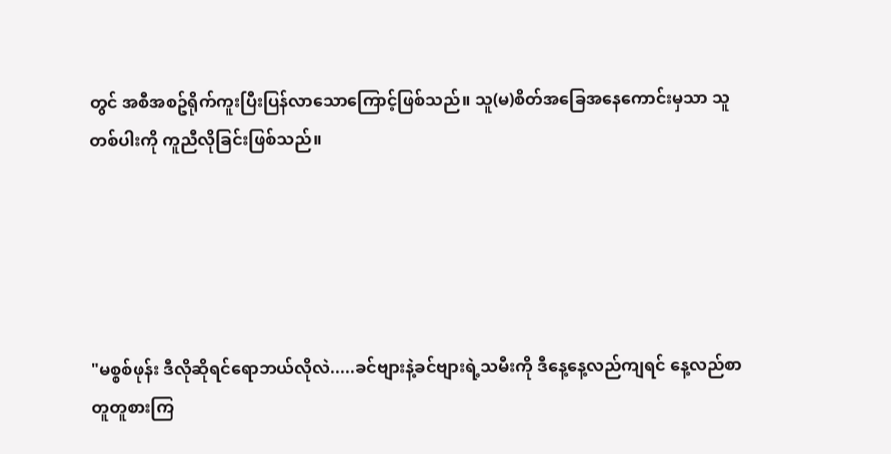တွင် အစီအစဥ်ရိုက်ကူးပြီးပြန်လာသောကြောင့်ဖြစ်သည်။ သူ(မ)စိတ်အခြေအနေကောင်းမှသာ သူတစ်ပါးကို ကူညီလိုခြင်းဖြစ်သည်။





"မစ္စစ်ဖုန်း ဒီလိုဆိုရင်ရောဘယ်လိုလဲ.....ခင်ဗျားနဲ့ခင်ဗျားရဲ့သမီးကို ဒီနေ့နေ့လည်ကျရင် နေ့လည်စာတူတူစားကြ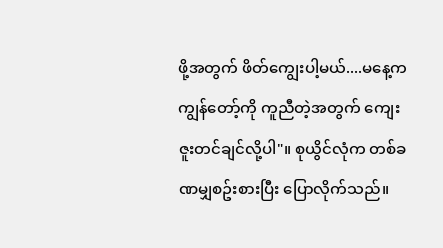ဖို့အတွက် ဖိတ်ကျွေးပါ့မယ်....မနေ့က ကျွန်တော့်ကို ကူညီတဲ့အတွက် ကျေးဇူးတင်ချင်လို့ပါ"။ စုယွိင်လုံက တစ်ခဏမျှစဥ်းစားပြီး ပြောလိုက်သည်။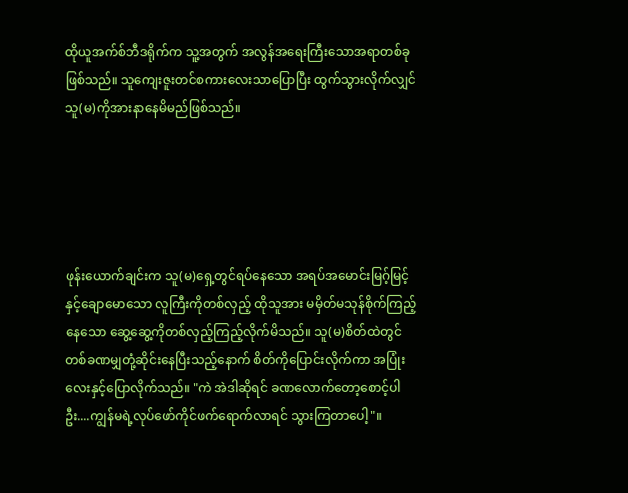ထိုယူအက်စ်ဘီဒရိုက်က သူ့အတွက် အလွန်အရေးကြီးသောအရာတစ်ခုဖြစ်သည်။ သူကျေးဇူးတင်စကားလေးသာပြောပြီး ထွက်သွားလိုက်လျှင် သူ(မ)ကိုအားနာနေမိမည်ဖြစ်သည်။





ဖုန်းယောက်ချင်းက သူ(မ)ရှေ့တွင်ရပ်နေသော အရပ်အမောင်းမြဂ့်မြင့်နှင့်ချောမောသော လူကြီးကိုတစ်လှည့် ထိုသူအား မမှိတ်မသုန်စိုက်ကြည့်နေသော ဆွေ့ဆွေ့ကိုတစ်လှည့်ကြည့်လိုက်မိသည်။ သူ(မ)စိတ်ထဲတွင် တစ်ခဏမျှတုံ့ဆိုင်းနေပြီးသည့်နောက် စိတ်ကိုပြောင်းလိုက်ကာ အပြုံးလေးနှင့်ပြောလိုက်သည်။ "ကဲ အဲဒါဆိုရင် ခဏလောက်တော့စောင့်ပါဦး....ကျွန်မရဲ့လုပ်ဖော်ကိုင်ဖက်ရောက်လာရင် သွားကြတာပေါ့"။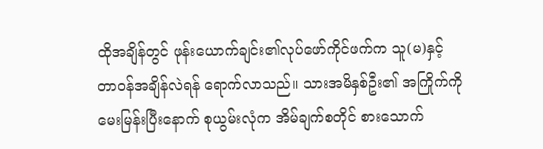ထိုအချိန်တွင် ဖုန်းယောက်ချင်း၏လုပ်ဖော်ကိုင်ဖက်က သူ(မ)နှင့် တာဝန်အချိန်လဲရန် ရောက်လာသည်။ သားအမိနှစ်ဦး၏ အကြိုက်ကို မေးမြန်းပြီးနောက် စုယွမ်းလုံက အိမ်ချက်စတိုင် စားသောက်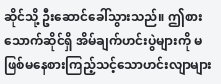ဆိုင်သို့ ဦးဆောင်ခေါ်သွားသည်။ ဤစားသောက်ဆိုင်ရှိ အိမ်ချက်ဟင်းပွဲများကို မဖြစ်မနေစားကြည့်သင့်သောဟင်းလျာများ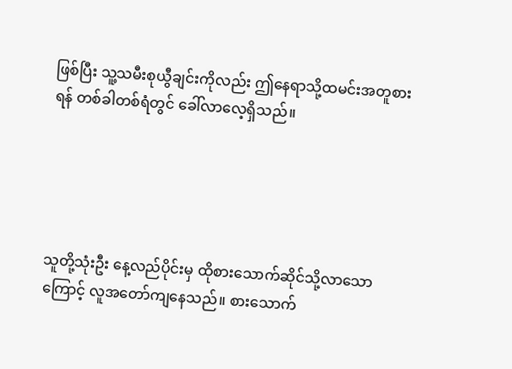ဖြစ်ပြီး သူ့သမီးစုယွီချင်းကိုလည်း ဤနေရာသို့ထမင်းအတူစားရန် တစ်ခါတစ်ရံတွင် ခေါ်လာလေ့ရှိသည်။





သူတို့သုံးဦး နေ့လည်ပိုင်းမှ ထိုစားသောက်ဆိုင်သို့လာသောကြောင့် လူအတော်ကျနေသည်။ စားသောက်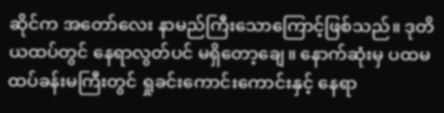ဆိုင်က အတော်လေး နာမည်ကြီးသောကြောင့်ဖြစ်သည်။ ဒုတိယထပ်တွင် နေရာလွတ်ပင် မရှိတော့ချေ။ နောက်ဆုံးမှ ပထမထပ်ခန်းမကြီးတွင် ရှုခင်းကောင်းကောင်းနှင့် နေရာ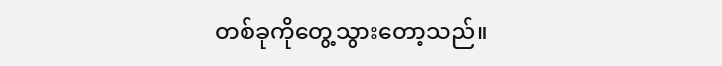တစ်ခုကိုတွေ့သွားတော့သည်။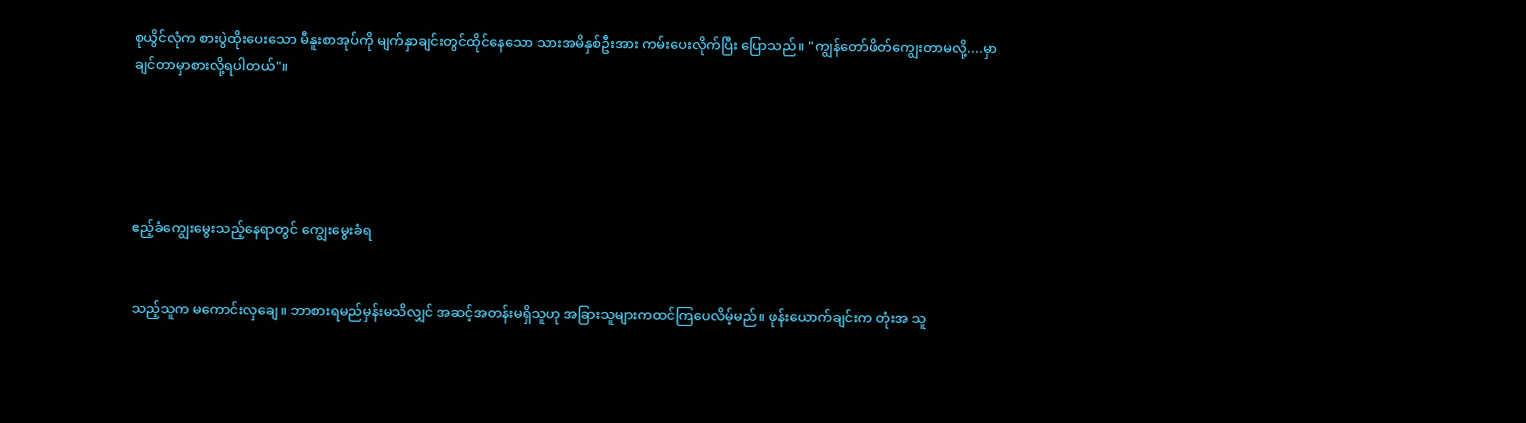စုယွိင်လုံက စားပွဲထိုးပေးသော မီနူးစာအုပ်ကို မျက်နှာချင်းတွင်ထိုင်နေသော သားအမိနှစ်ဦးအား ကမ်းပေးလိုက်ပြီး ပြောသည်။ "ကျွန်တော်ဖိတ်ကျွေးတာမလို့....မှာချင်တာမှာစားလို့ရပါတယ်"။





ဧည့်ခံကျွေးမွေးသည့်နေရာတွင် ကျွေးမွေးခံရ


သည့်သူက မကောင်းလှချေ။ ဘာစားရမည်မှန်းမသိလျှင် အဆင့်အတန်းမရှိသူဟု အခြားသူများကထင်ကြပေလိမ့်မည်။ ဖုန်းယောက်ချင်းက တုံးအ သူ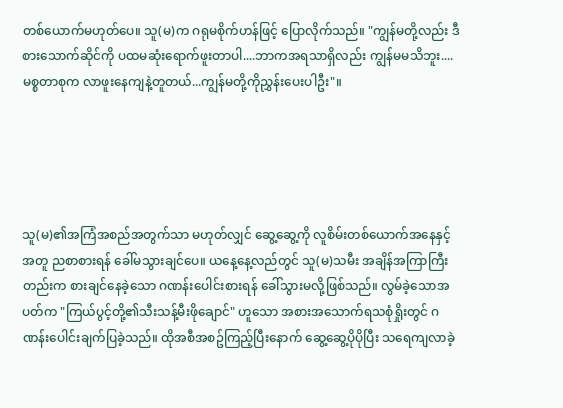တစ်ယောက်မဟုတ်ပေ။ သူ(မ)က ဂရုမစိုက်ဟန်ဖြင့် ပြောလိုက်သည်။ "ကျွန်မတို့လည်း ဒီစားသောက်ဆိုင်ကို ပထမဆုံးရောက်ဖူးတာပါ....ဘာကအရသာရှိလည်း ကျွန်မမသိဘူး....မစ္စတာစုက လာဖူးနေကျနဲ့တူတယ်...ကျွန်မတို့ကိုညွှန်းပေးပါဦး"။





သူ(မ)၏အကြံအစည်အတွက်သာ မဟုတ်လျှင် ဆွေ့ဆွေ့ကို လူစိမ်းတစ်ယောက်အနေနှင့်အတူ ညစာစားရန် ခေါ်မသွားချင်ပေ။ ယနေ့နေ့လည်တွင် သူ(မ)သမီး အချိန်အကြာကြီးတည်းက စားချင်နေခဲ့သော ဂဏန်းပေါင်းစားရန် ခေါ်သွားမလို့ဖြစ်သည်။ လွမ်ခဲ့သောအပတ်က "ကြယ်ပွင့်တို့၏သီးသန့်မီးဖိုချောင်" ဟူသော အစားအသောက်ရသစုံရှိုးတွင် ဂဏန်းပေါင်းချက်ပြခဲ့သည်။ ထိုအစီအစဥ်ကြည့်ပြီးနောက် ဆွေ့ဆွေ့ပိုပိုပြီး သရေကျလာခဲ့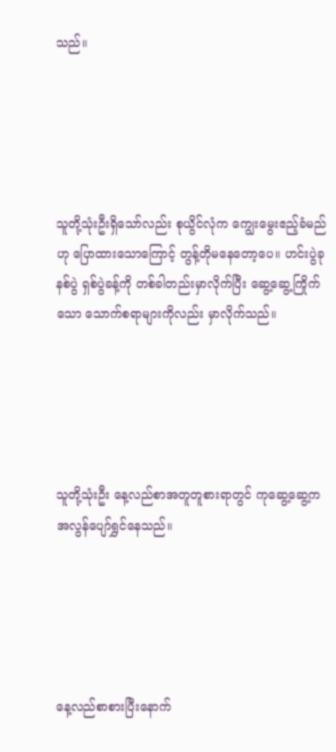သည်။





သူတို့သုံးဦးရှိသော်လည်း စုယွိင်လုံက ကျွေးမွေးဧည့်ခံမည်ဟု ပြောထားသောကြောင့် တွန့်တိုမနေတော့ပေ။ ဟင်းပွဲခုနစ်ပွဲ ရှစ်ပွဲခန့်ကို တစ်ခါတည်းမှာလိုက်ပြီး ဆွေ့ဆွေ့ကြိုက်သော သောက်စရာများကိုလည်း မှာလိုက်သည်။





သူတို့သုံးဦး နေ့လည်စာအတူတူစားရာတွင် ကုဆွေ့ဆွေ့က အလွန်ပျော်ရွှင်နေသည်။





နေ့လည်စာစားပြီးနောက်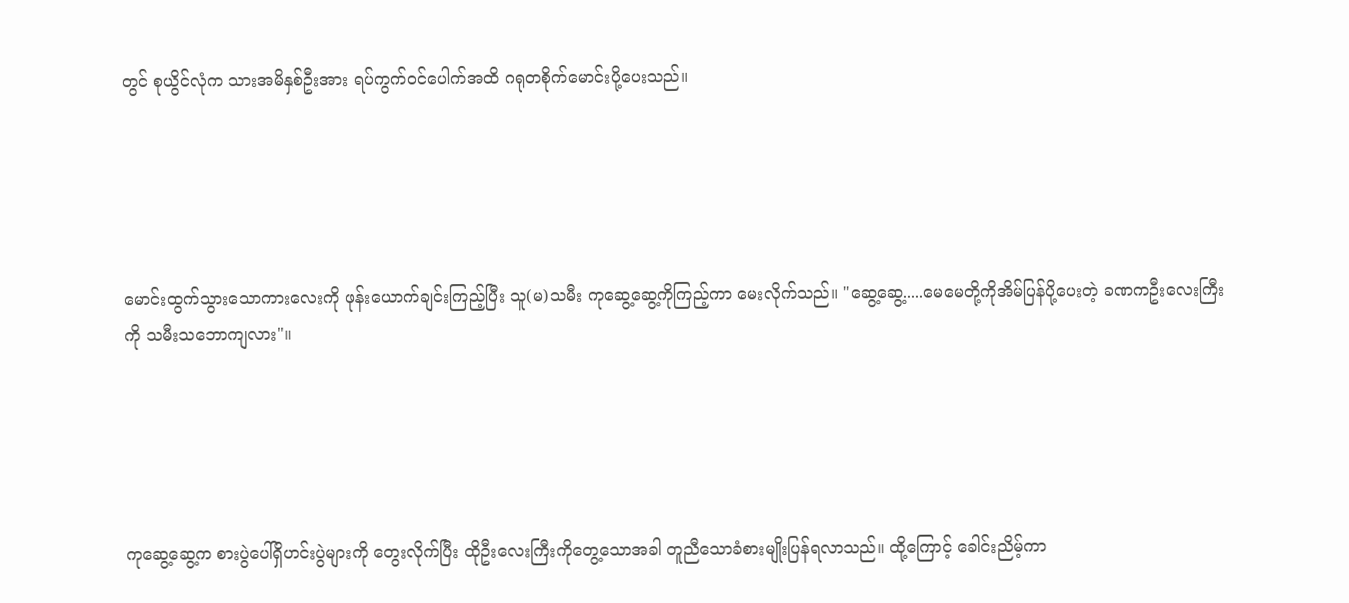တွင် စုယွိင်လုံက သားအမိနှစ်ဦးအား ရပ်ကွက်ဝင်ပေါက်အထိ ဂရုတစိုက်မောင်းပို့ပေးသည်။





မောင်းထွက်သွားသောကားလေးကို ဖုန်းယောက်ချင်းကြည့်ပြီး သူ(မ)သမီး ကုဆွေ့ဆွေ့ကိုကြည့်ကာ မေးလိုက်သည်။ "ဆွေ့ဆွေ့.....မေမေတို့ကိုအိမ်ပြန်ပို့ပေးတဲ့ ခဏကဦးလေးကြီးကို သမီးသဘောကျလား"။





ကုဆွေ့ဆွေ့က စားပွဲပေါ်ရှိဟင်းပွဲများကို တွေးလိုက်ပြီး ထိုဦးလေးကြီးကိုတွေ့သောအခါ တူညီသောခံစားမျိုးပြန်ရလာသည်။ ထို့ကြောင့် ခေါင်းညိမ့်ကာ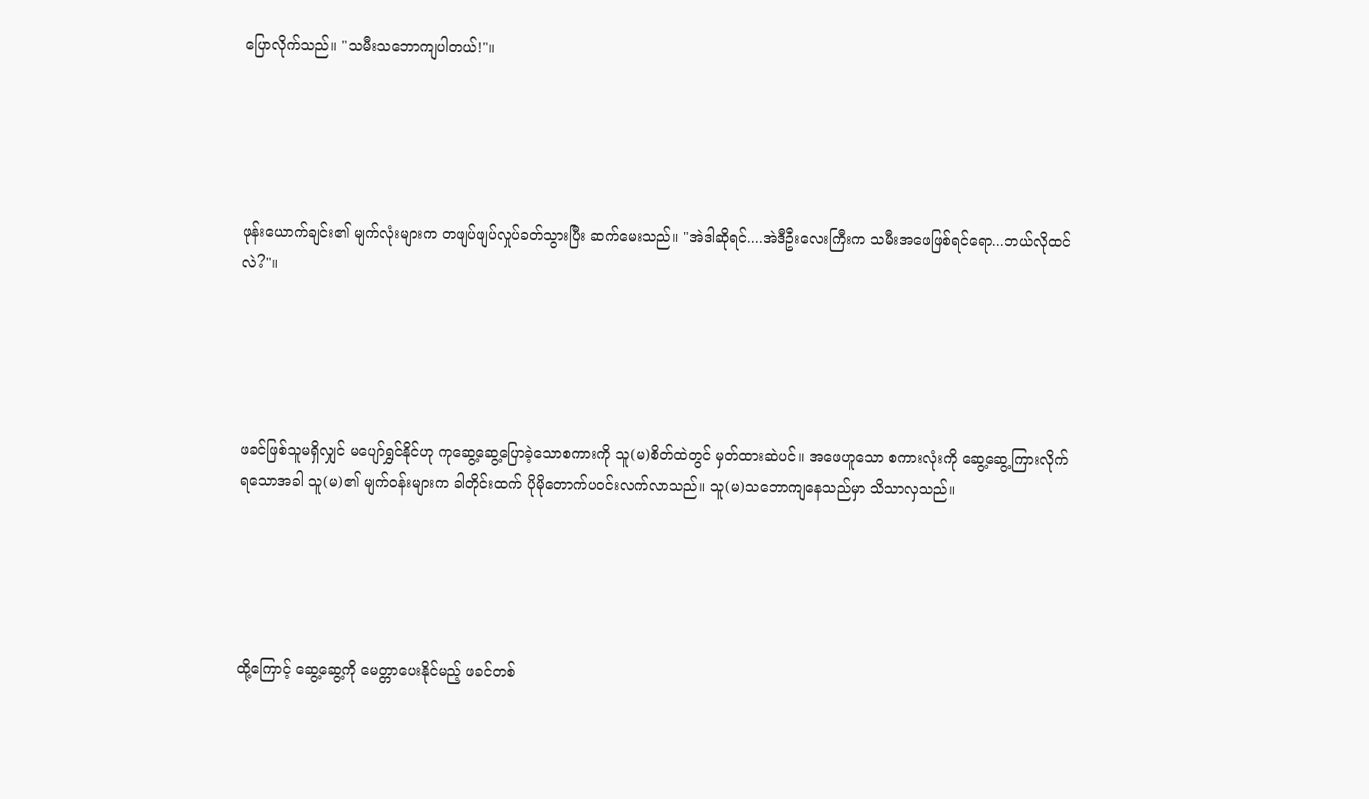ပြောလိုက်သည်။ "သမီးသဘောကျပါတယ်!"။





ဖုန်းယောက်ချင်း၏ မျက်လုံးများက တဖျပ်ဖျပ်လှုပ်ခတ်သွားပြီး ဆက်မေးသည်။ "အဲဒါဆိုရင်....အဲဒီဦးလေးကြီးက သမီးအဖေဖြစ်ရင်ရော...ဘယ်လိုထင်လဲ?"။





ဖခင်ဖြစ်သူမရှိလျှင် မပျော်ရွှင်နိုင်ဟု ကုဆွေ့ဆွေ့ပြောခဲ့သောစကားကို သူ(မ)စိတ်ထဲတွင် မှတ်ထားဆဲပင်။ အဖေဟူသော စကားလုံးကို ဆွေ့ဆွေ့ကြားလိုက်ရသောအခါ သူ(မ)၏ မျက်ဝန်းများက ခါတိုင်းထက် ပိုမိုတောက်ပဝင်းလက်လာသည်။ သူ(မ)သဘောကျနေသည်မှာ သိသာလှသည်။





ထို့ကြောင့် ဆွေ့ဆွေ့ကို မေတ္တာပေးနိုင်မည့် ဖခင်တစ်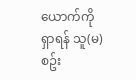ယောက်ကိုရှာရန် သူ(မ)စဥ်း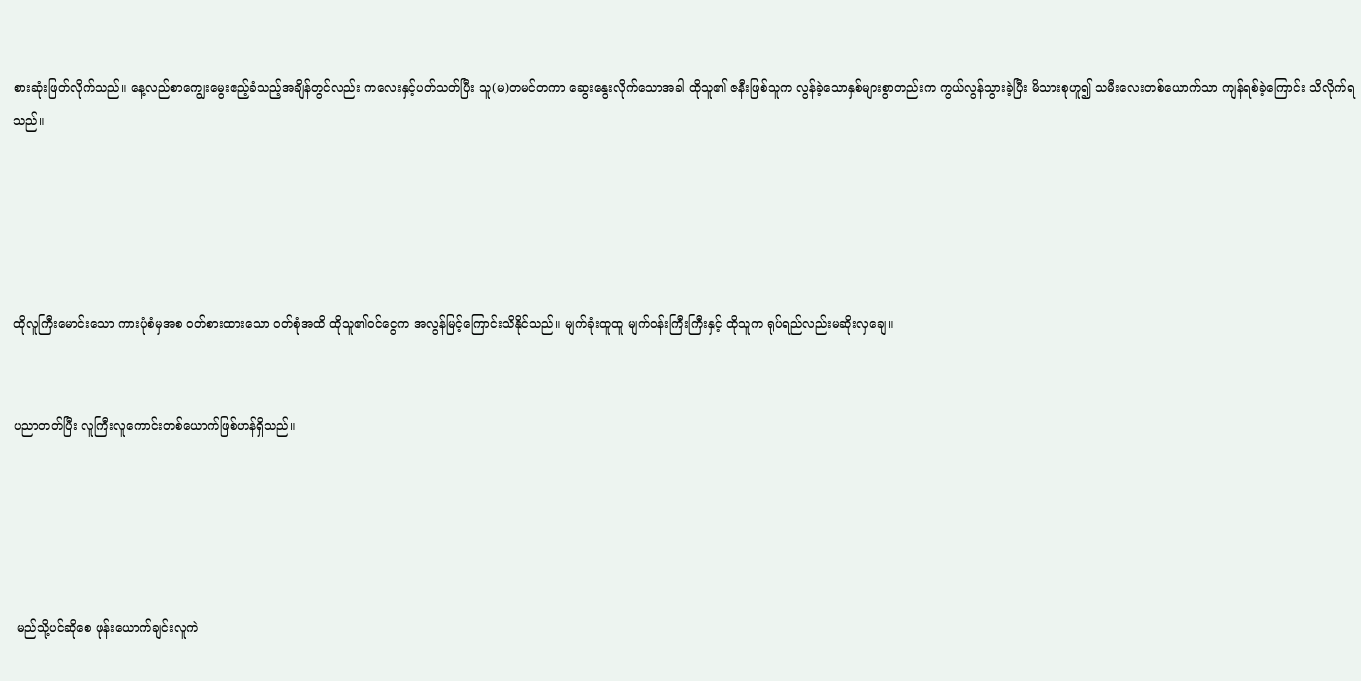စားဆုံးဖြတ်လိုက်သည်။ နေ့လည်စာကျွေးမွေးဧည့်ခံသည့်အချိန်တွင်လည်း ကလေးနှင့်ပတ်သတ်ပြီး သူ(မ)တမင်တကာ ဆွေးနွေးလိုက်သောအခါ ထိုသူ၏ ဇနီးဖြစ်သူက လွန်ခဲ့သောနှစ်များစွာတည်းက ကွယ်လွန်သွားခဲ့ပြီး မိသားစုဟူ၍ သမီးလေးတစ်ယောက်သာ ကျန်ရစ်ခဲ့ကြောင်း သိလိုက်ရသည်။





ထိုလူကြီးမောင်းသော ကားပုံစံမှအစ ဝတ်စားထားသော ဝတ်စုံအထိ ထိုသူ၏ဝင်ငွေက အလွန်မြင့်ကြောင်းသိနိုင်သည်။ မျက်ခုံးထူထူ မျက်ဝန်းကြီးကြီးနှင့် ထိုသူက ရုပ်ရည်လည်းမဆိုးလှချေ။


ပညာတတ်ပြီး လူကြီးလူကောင်းတစ်ယောက်ဖြစ်ဟန်ရှိသည်။





 မည်သို့ပင်ဆိုစေ ဖုန်းယောက်ချင်းလူကဲ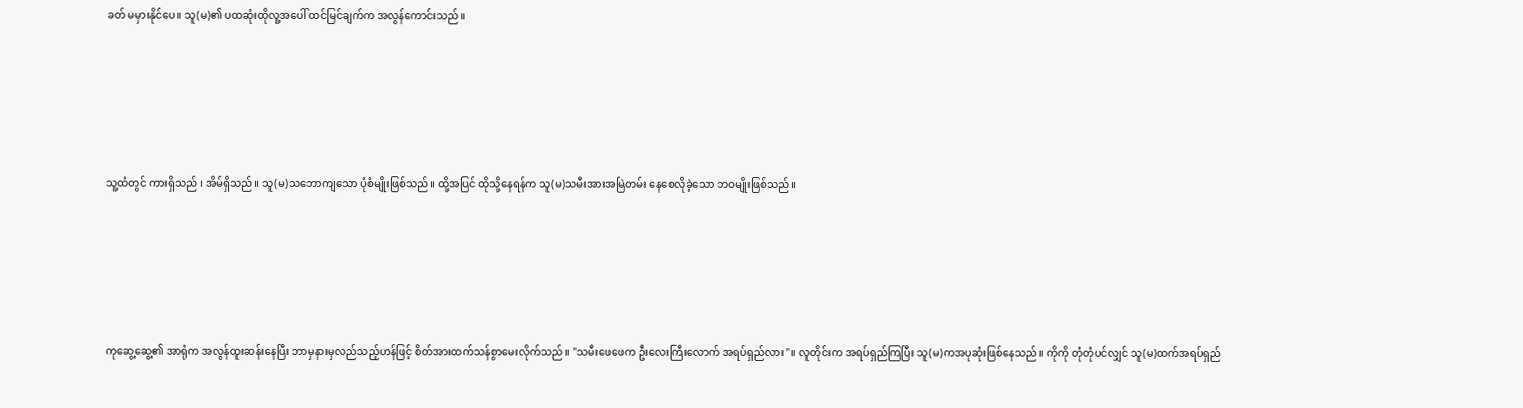ခတ် မမှားနိုင်ပေ။ သူ(မ)၏ ပထဆုံးထိုလူ့အပေါ် ထင်မြင်ချက်က အလွန်ကောင်းသည်။





သူ့ထံတွင် ကားရှိသည် ၊ အိမ်ရှိသည်။ သူ(မ)သဘောကျသော ပုံစံမျိုးဖြစ်သည်။ ထို့အပြင် ထိုသို့နေရန်က သူ(မ)သမီးအားအမြဲတမ်း နေစေလိုခဲ့သော ဘဝမျိုးဖြစ်သည်။





ကုဆွေ့ဆွေ့၏ အာရုံက အလွန်ထူးဆန်းနေပြီး ဘာမှနားမှလည်သည့်ဟန်ဖြင့် စိတ်အားထက်သန်စွာမေးလိုက်သည်။ "သမီးဖေဖေက ဦးလေးကြီးလောက် အရပ်ရှည်လား"။ လူတိုင်းက အရပ်ရှည်ကြပြီး သူ(မ)ကအပုဆုံးဖြစ်နေသည်။ ကိုကို တုံတုံပင်လျှင် သူ(မ)ထက်အရပ်ရှည်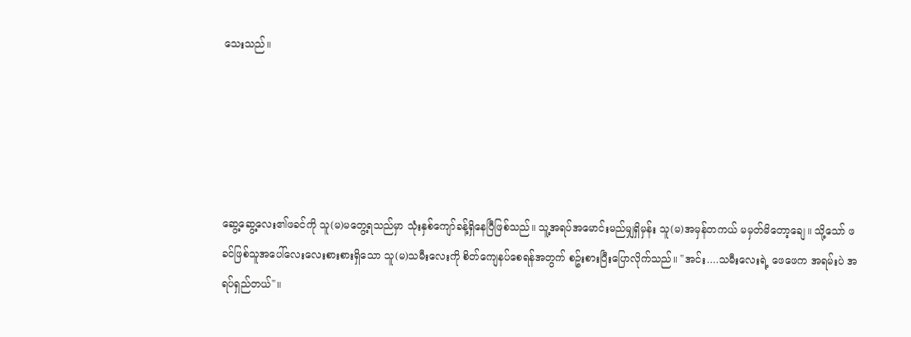သေးသည်။





ဆွေ့ဆွေ့လေး၏ဖခင်ကို သူ(မ)မတွေ့ရသည်မှာ သုံးနှစ်ကျော်ခန့်ရှိနေပြီဖြစ်သည်။ သူ့အရပ်အမောင်းမည်မျှရှိမှန်း သူ(မ)အမှန်တကယ် မမှတ်မိတော့ချေ။ သို့သော် ဖခင်ဖြစ်သူအပေါ်လေးလေးစားစားရှိသော သူ(မ)သမီးလေးကို စိတ်ကျေနပ်စေရန်အတွက် စဥ်းစားပြီးပြောလိုက်သည်။ "အင်း....သမီးလေးရဲ့ ဖေဖေက အရမ်းပဲ အရပ်ရှည်တယ်"။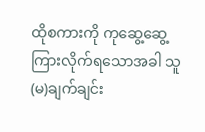ထိုစကားကို ကုဆွေ့ဆွေ့ကြားလိုက်ရသောအခါ သူ(မ)ချက်ချင်း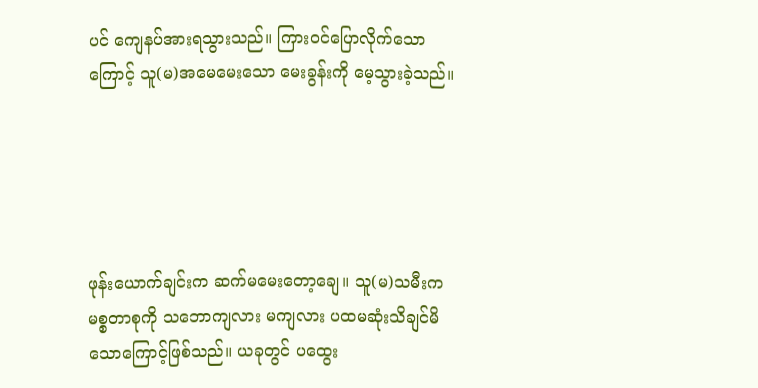ပင် ကျေနပ်အားရသွားသည်။ ကြားဝင်ပြောလိုက်သောကြောင့် သူ(မ)အမေမေးသော မေးခွန်းကို မေ့သွားခဲ့သည်။





ဖုန်းယောက်ချင်းက ဆက်မမေးတော့ချေ။ သူ(မ)သမီးက မစ္စတာစုကို သဘောကျလား မကျလား ပထမဆုံးသိချင်မိသောကြောင့်ဖြစ်သည်။ ယခုတွင် ပထွေး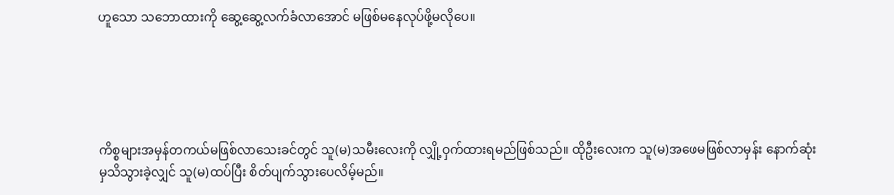ဟူသော သဘောထားကို ဆွေ့ဆွေ့လက်ခံလာအောင် မဖြစ်မနေလုပ်ဖို့မလိုပေ။





ကိစ္စများအမှန်တကယ်မဖြစ်လာသေးခင်တွင် သူ(မ)သမီးလေးကို လျှို့ဝှက်ထားရမည်ဖြစ်သည်။ ထိုဦးလေးက သူ(မ)အဖေမဖြစ်လာမှန်း နောက်ဆုံးမှသိသွားခဲ့လျှင် သူ(မ)ထပ်ပြီး စိတ်ပျက်သွားပေလိမ့်မည်။